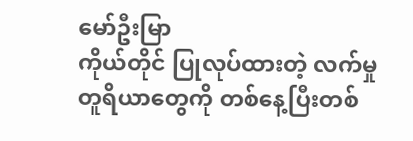မော်ဦးမြာ
ကိုယ်တိုင် ပြုလုပ်ထားတဲ့ လက်မှု တူရိယာတွေကို တစ်နေ့ပြီးတစ်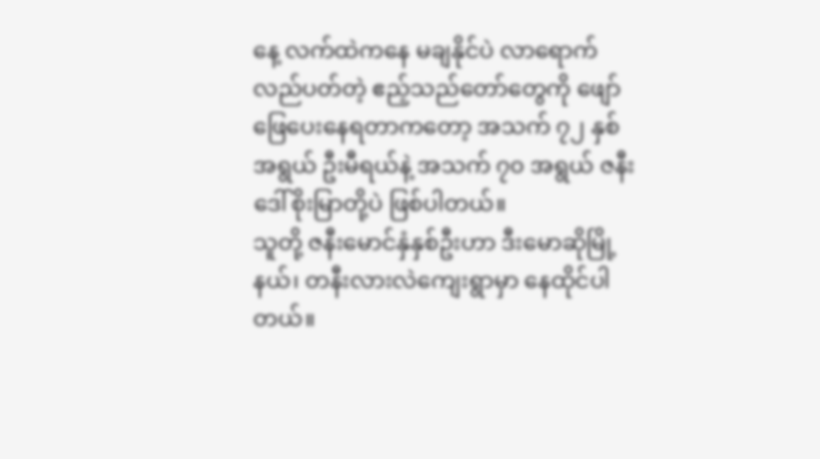နေ့ လက်ထဲကနေ မချနိုင်ပဲ လာရောက်လည်ပတ်တဲ့ ဧည့်သည်တော်တွေကို ဖျော်ဖြေပေးနေရတာကတော့ အသက် ၇၂ နှစ် အရွယ် ဦးမီရယ်နဲ့ အသက် ၇၀ အရွယ် ဇနီးဒေါ်စိုးမြာတို့ပဲ ဖြစ်ပါတယ်။
သူတို့ ဇနီးမောင်နှံနှစ်ဦးဟာ ဒီးမောဆိုမြို့နယ်၊ တနီးလားလဲကျေးရွာမှာ နေထိုင်ပါတယ်။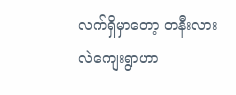လက်ရှိမှာတော့ တနီးလားလဲကျေးရွာဟာ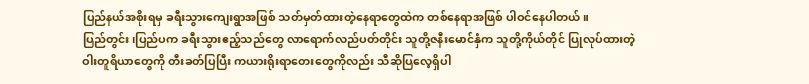ပြည်နယ်အစိုးရမှ ခရီးသွားကျေးရွာအဖြစ် သတ်မှတ်ထားတဲ့နေရာတွေထဲက တစ်နေရာအဖြစ် ပါဝင်နေပါတယ်။
ပြည်တွင်း၊ပြည်ပက ခရီးသွားဧည့်သည်တွေ လာရောက်လည်ပတ်တိုင်း သူတို့ဇနီးမောင်နှံက သူတို့ကိုယ်တိုင် ပြုလုပ်ထားတဲ့ ဝါးတူရိယာတွေကို တီးခတ်ပြပြီး ကယားရိုးရာတေးတွေကိုလည်း သီဆိုပြလေ့ရှိပါ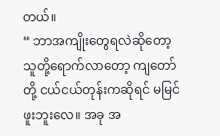တယ်။
“ ဘာအကျိုးတွေရလဲဆိုတော့ သူတို့ရောက်လာတော့ ကျတော်တို့ ငယ်ငယ်တုန်းကဆိုရင် မမြင်ဖူးဘူးလေ။ အခု အ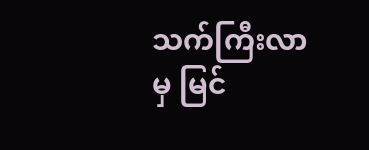သက်ကြီးလာမှ မြင်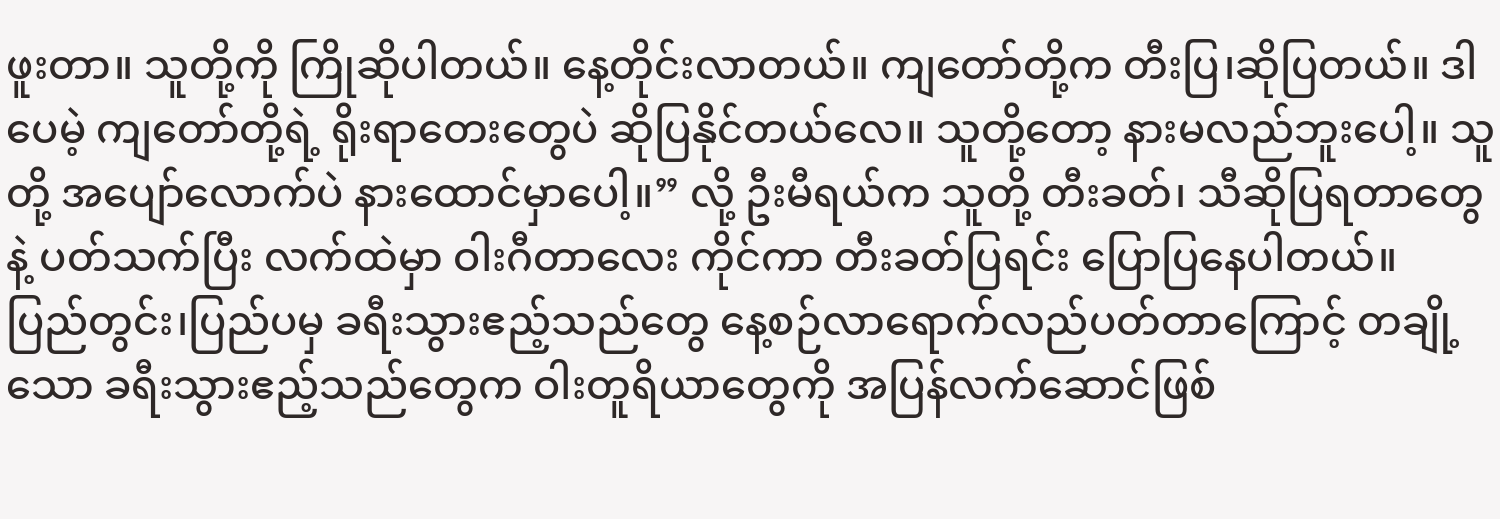ဖူးတာ။ သူတို့ကို ကြိုဆိုပါတယ်။ နေ့တိုင်းလာတယ်။ ကျတော်တို့က တီးပြ၊ဆိုပြတယ်။ ဒါပေမဲ့ ကျတော်တို့ရဲ့ ရိုးရာတေးတွေပဲ ဆိုပြနိုင်တယ်လေ။ သူတို့တော့ နားမလည်ဘူးပေါ့။ သူတို့ အပျော်လောက်ပဲ နားထောင်မှာပေါ့။” လို့ ဦးမီရယ်က သူတို့ တီးခတ်၊ သီဆိုပြရတာတွေနဲ့ ပတ်သက်ပြီး လက်ထဲမှာ ဝါးဂီတာလေး ကိုင်ကာ တီးခတ်ပြရင်း ပြောပြနေပါတယ်။
ပြည်တွင်း၊ပြည်ပမှ ခရီးသွားဧည့်သည်တွေ နေ့စဉ်လာရောက်လည်ပတ်တာကြောင့် တချို့သော ခရီးသွားဧည့်သည်တွေက ဝါးတူရိယာတွေကို အပြန်လက်ဆောင်ဖြစ်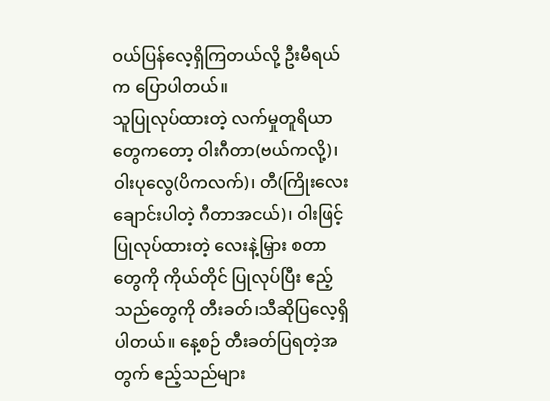ဝယ်ပြန်လေ့ရှိကြတယ်လို့ ဦးမီရယ်က ပြောပါတယ်။
သူပြုလုပ်ထားတဲ့ လက်မှုတူရိယာတွေကတော့ ဝါးဂီတာ(ဗယ်ကလို့)၊ ဝါးပုလွေ(ပိကလက်)၊ တီ(ကြိုးလေးချောင်းပါတဲ့ ဂီတာအငယ်)၊ ဝါးဖြင့် ပြုလုပ်ထားတဲ့ လေးနဲ့မြှား စတာတွေကို ကိုယ်တိုင် ပြုလုပ်ပြီး ဧည့်သည်တွေကို တီးခတ်၊သီဆိုပြလေ့ရှိပါတယ်။ နေ့စဉ် တီးခတ်ပြရတဲ့အတွက် ဧည့်သည်များ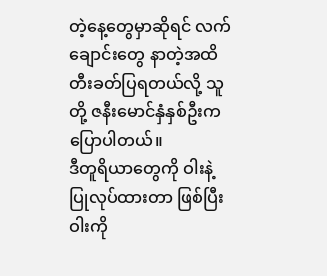တဲ့နေ့တွေမှာဆိုရင် လက်ချောင်းတွေ နာတဲ့အထိ တီးခတ်ပြရတယ်လို့ သူတို့ ဇနီးမောင်နှံနှစ်ဦးက ပြောပါတယ်။
ဒီတူရိယာတွေကို ဝါးနဲ့ ပြုလုပ်ထားတာ ဖြစ်ပြီး ဝါးကို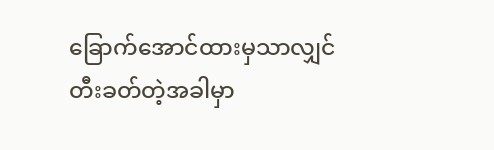ခြောက်အောင်ထားမှသာလျှင် တီးခတ်တဲ့အခါမှာ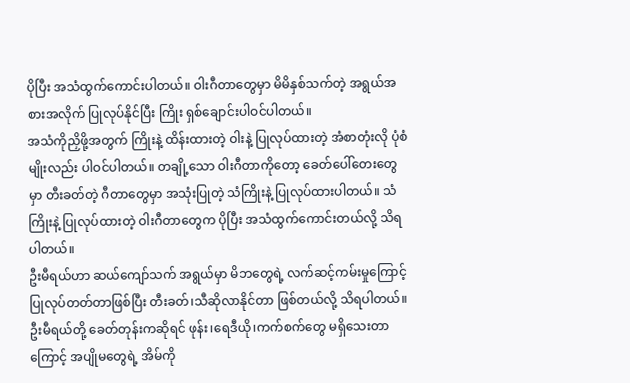ပိုပြီး အသံထွက်ကောင်းပါတယ်။ ဝါးဂီတာတွေမှာ မိမိနှစ်သက်တဲ့ အရွယ်အစားအလိုက် ပြုလုပ်နိုင်ပြီး ကြိုး ရှစ်ချောင်းပါဝင်ပါတယ်။
အသံကိုညှိဖို့အတွက် ကြိုးနဲ့ ထိန်းထားတဲ့ ဝါးနဲ့ ပြုလုပ်ထားတဲ့ အံစာတုံးလို ပုံစံမျိုးလည်း ပါဝင်ပါတယ်။ တချို့သော ဝါးဂီတာကိုတော့ ခေတ်ပေါ်တေးတွေမှာ တီးခတ်တဲ့ ဂီတာတွေမှာ အသုံးပြုတဲ့ သံကြိုးနဲ့ ပြုလုပ်ထားပါတယ်။ သံကြိုးနဲ့ ပြုလုပ်ထားတဲ့ ဝါးဂီတာတွေက ပိုပြီး အသံထွက်ကောင်းတယ်လို့ သိရပါတယ်။
ဦးမီရယ်ဟာ ဆယ်ကျော်သက် အရွယ်မှာ မိဘတွေရဲ့ လက်ဆင့်ကမ်းမှုကြောင့် ပြုလုပ်တတ်တာဖြစ်ပြီး တီးခတ်၊သီဆိုလာနိုင်တာ ဖြစ်တယ်လို့ သိရပါတယ်။ ဦးမီရယ်တို့ ခေတ်တုန်းကဆိုရင် ဖုန်း၊ရေဒီယို၊ကက်စက်တွေ မရှိသေးတာကြောင့် အပျိုမတွေရဲ့ အိမ်ကို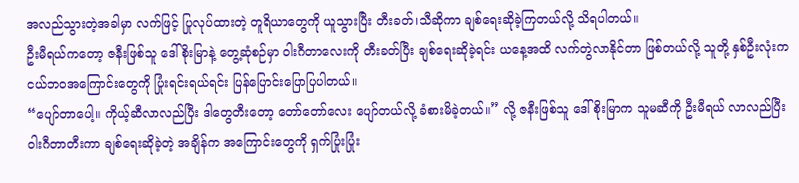အလည်သွားတဲ့အခါမှာ လက်ဖြင့် ပြုလုပ်ထားတဲ့ တူရိယာတွေကို ယူသွားပြီး တီးခတ်၊သီဆိုကာ ချစ်ရေးဆိုခဲ့ကြတယ်လို့ သိရပါတယ်။
ဦးမီရယ်ကတော့ ဇနီးဖြစ်သူ ဒေါ်စိုးမြာနဲ့ တွေ့ဆုံစဉ်မှာ ဝါးဂီတာလေးကို တီးခတ်ပြီး ချစ်ရေးဆိုခဲ့ရင်း ယနေ့အထိ လက်တွဲလာနိုင်တာ ဖြစ်တယ်လို့ သူတို့ နှစ်ဦးလုံးက ငယ်ဘဝအကြောင်းတွေကို ပြုံးရင်းရယ်ရင်း ပြန်ပြောင်းပြောပြပါတယ်။
“ပျော်တာပေါ့။ ကိုယ့်ဆီလာလည်ပြီး ဒါတွေတီးတော့ တော်တော်လေး ပျော်တယ်လို့ ခံစားမိခဲ့တယ်။” လို့ ဇနီးဖြစ်သူ ဒေါ်စိုးမြာက သူမဆီကို ဦးမီရယ် လာလည်ပြီး ဝါးဂီတာတီးကာ ချစ်ရေးဆိုခဲ့တဲ့ အချိန်က အကြောင်းတွေကို ရှက်ပြုံးပြုံး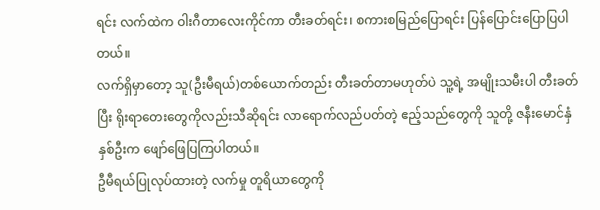ရင်း လက်ထဲက ဝါးဂီတာလေးကိုင်ကာ တီးခတ်ရင်း၊ စကားစမြည်ပြောရင်း ပြန်ပြောင်းပြောပြပါတယ်။
လက်ရှိမှာတော့ သူ(ဦးမီရယ်)တစ်ယောက်တည်း တီးခတ်တာမဟုတ်ပဲ သူ့ရဲ့ အမျိုးသမီးပါ တီးခတ်ပြီး ရိုးရာတေးတွေကိုလည်းသီဆိုရင်း လာရောက်လည်ပတ်တဲ့ ဧည့်သည်တွေကို သူတို့ ဇနီးမောင်နှံနှစ်ဦးက ဖျော်ဖြေပြကြပါတယ်။
ဦမီရယ်ပြုလုပ်ထားတဲ့ လက်မှု တူရိယာတွေကို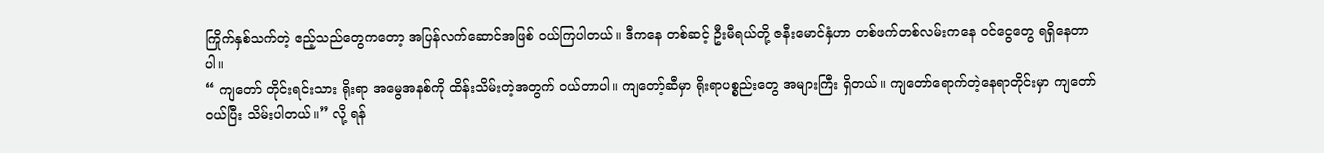ကြိုက်နှစ်သက်တဲ့ ဧည့်သည်တွေကတော့ အပြန်လက်ဆောင်အဖြစ် ဝယ်ကြပါတယ်။ ဒီကနေ တစ်ဆင့် ဦးမီရယ်တို့ ဇနီးမောင်နှံဟာ တစ်ဖက်တစ်လမ်းကနေ ဝင်ငွေတွေ ရရှိနေတာပါ။
“ ကျတော် တိုင်းရင်းသား ရိုးရာ အမွေအနစ်ကို ထိန်းသိမ်းတဲ့အတွက် ဝယ်တာပါ။ ကျတော့်ဆီမှာ ရိုးရာပစ္စည်းတွေ အများကြီး ရှိတယ်။ ကျတော်ရောက်တဲ့နေရာတိုင်းမှာ ကျတော်ဝယ်ပြီး သိမ်းပါတယ်။” လို့ ရန်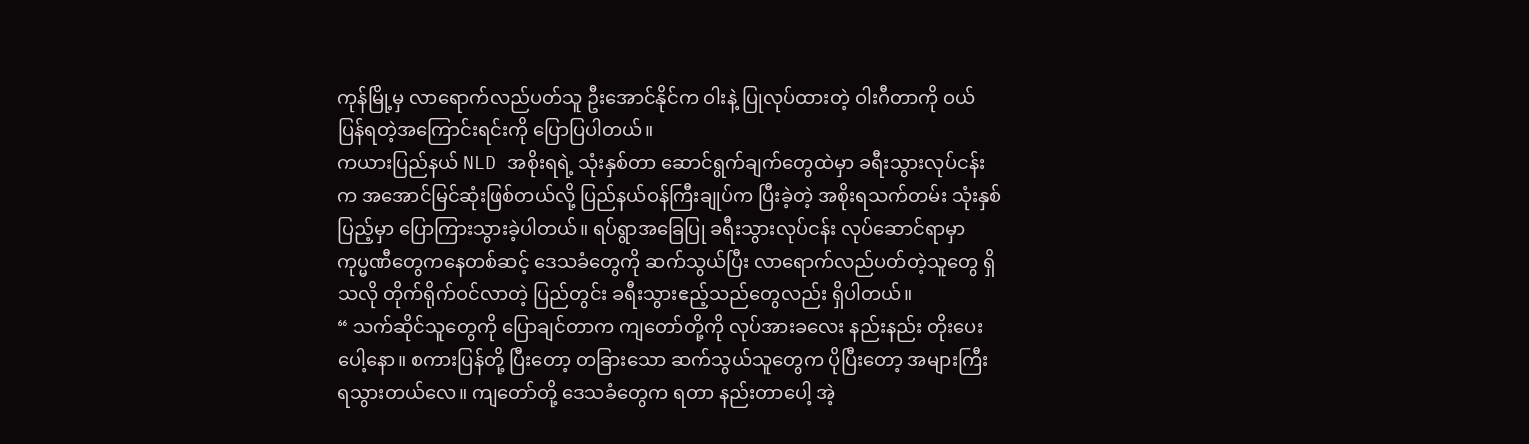ကုန်မြို့မှ လာရောက်လည်ပတ်သူ ဦးအောင်နိုင်က ဝါးနဲ့ ပြုလုပ်ထားတဲ့ ဝါးဂီတာကို ဝယ်ပြန်ရတဲ့အကြောင်းရင်းကို ပြောပြပါတယ်။
ကယားပြည်နယ် NLD အစိုးရရဲ့ သုံးနှစ်တာ ဆောင်ရွက်ချက်တွေထဲမှာ ခရီးသွားလုပ်ငန်းက အအောင်မြင်ဆုံးဖြစ်တယ်လို့ ပြည်နယ်ဝန်ကြီးချုပ်က ပြီးခဲ့တဲ့ အစိုးရသက်တမ်း သုံးနှစ်ပြည့်မှာ ပြောကြားသွားခဲ့ပါတယ်။ ရပ်ရွာအခြေပြု ခရီးသွားလုပ်ငန်း လုပ်ဆောင်ရာမှာ ကုပ္မဏီတွေကနေတစ်ဆင့် ဒေသခံတွေကို ဆက်သွယ်ပြီး လာရောက်လည်ပတ်တဲ့သူတွေ ရှိသလို တိုက်ရိုက်ဝင်လာတဲ့ ပြည်တွင်း ခရီးသွားဧည့်သည်တွေလည်း ရှိပါတယ်။
“ သက်ဆိုင်သူတွေကို ပြောချင်တာက ကျတော်တို့ကို လုပ်အားခလေး နည်းနည်း တိုးပေးပေါ့နော။ စကားပြန်တို့ ပြီးတော့ တခြားသော ဆက်သွယ်သူတွေက ပိုပြီးတော့ အများကြီး ရသွားတယ်လေ။ ကျတော်တို့ ဒေသခံတွေက ရတာ နည်းတာပေါ့ အဲ့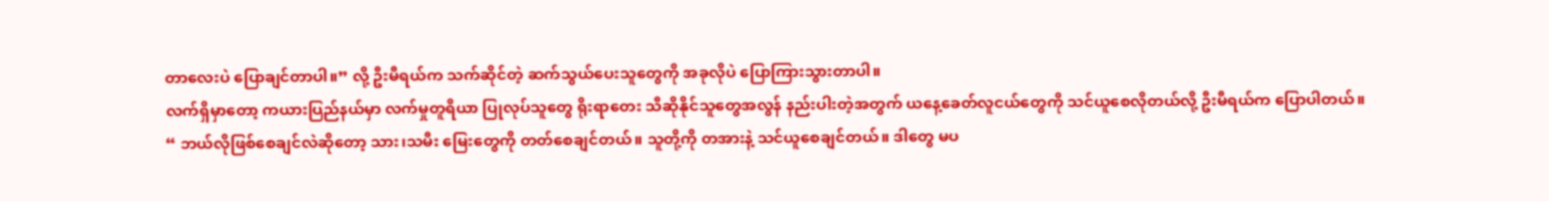တာလေးပဲ ပြောချင်တာပါ။” လို့ ဦးမီရယ်က သက်ဆိုင်တဲ့ ဆက်သွယ်ပေးသူတွေကို အခုလိုပဲ ပြောကြားသွားတာပါ။
လက်ရှိမှာတော့ ကယားပြည်နယ်မှာ လက်မှုတူရိယာ ပြုလုပ်သူတွေ ရိုးရာတေး သီဆိုနိုင်သူတွေအလွန် နည်းပါးတဲ့အတွက် ယနေ့ခေတ်လူငယ်တွေကို သင်ယူစေလိုတယ်လို့ ဦးမီရယ်က ပြောပါတယ်။
“ ဘယ်လိုဖြစ်စေချင်လဲဆိုတော့ သား၊သမီး မြေးတွေကို တတ်စေချင်တယ်။ သူတို့ကို တအားနဲ့ သင်ယူစေချင်တယ်။ ဒါတွေ မပ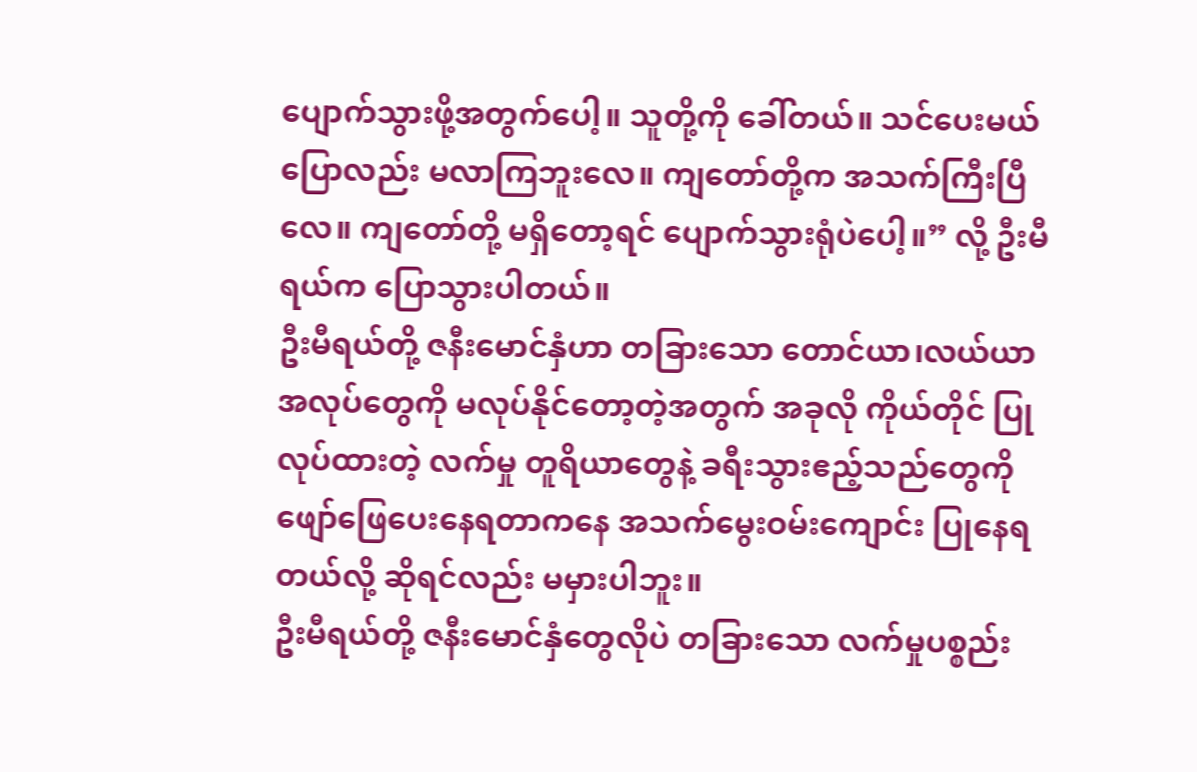ပျောက်သွားဖို့အတွက်ပေါ့။ သူတို့ကို ခေါ်တယ်။ သင်ပေးမယ်ပြောလည်း မလာကြဘူးလေ။ ကျတော်တို့က အသက်ကြီးပြီလေ။ ကျတော်တို့ မရှိတော့ရင် ပျောက်သွားရုံပဲပေါ့။” လို့ ဦးမီရယ်က ပြောသွားပါတယ်။
ဦးမီရယ်တို့ ဇနီးမောင်နှံဟာ တခြားသော တောင်ယာ၊လယ်ယာ အလုပ်တွေကို မလုပ်နိုင်တော့တဲ့အတွက် အခုလို ကိုယ်တိုင် ပြုလုပ်ထားတဲ့ လက်မှု တူရိယာတွေနဲ့ ခရီးသွားဧည့်သည်တွေကို ဖျော်ဖြေပေးနေရတာကနေ အသက်မွေးဝမ်းကျောင်း ပြုနေရတယ်လို့ ဆိုရင်လည်း မမှားပါဘူး။
ဦးမီရယ်တို့ ဇနီးမောင်နှံတွေလိုပဲ တခြားသော လက်မှုပစ္စည်း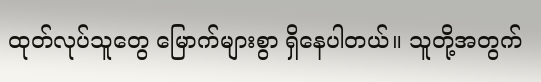ထုတ်လုပ်သူတွေ မြောက်များစွာ ရှိနေပါတယ်။ သူတို့အတွက်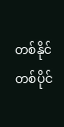တစ်နိုင်တစ်ပိုင်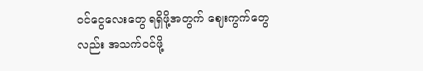ဝင်ငွေလေးတွေ ရရှိဖို့အတွက် ဈေးကွက်တွေလည်း အသက်ဝင်ဖို့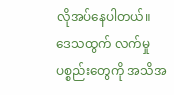လိုအပ်နေပါတယ်။ ဒေသထွက် လက်မှုပစ္စည်းတွေကို အသိအ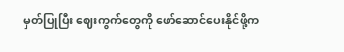မှတ်ပြုပြီး ဈေးကွက်တွေကို ဖော်ဆောင်ပေးနိုင်ဖို့က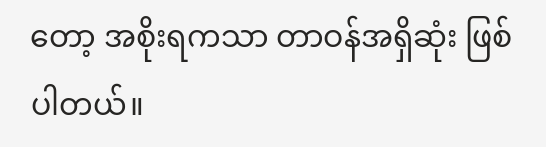တော့ အစိုးရကသာ တာဝန်အရှိဆုံး ဖြစ်ပါတယ်။